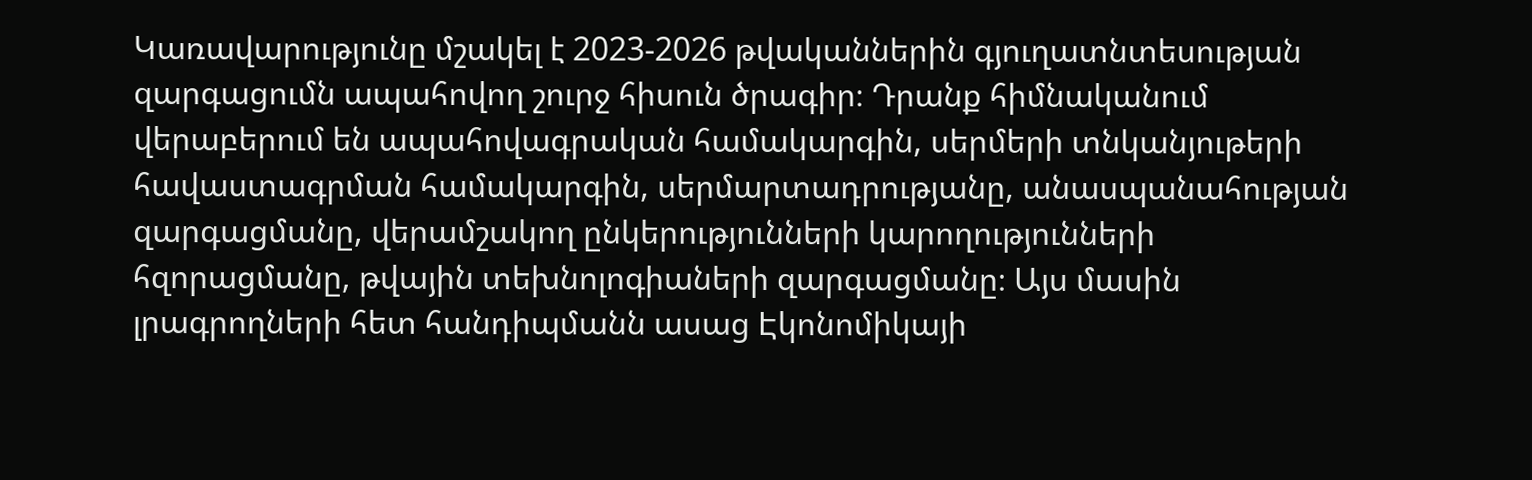Կառավարությունը մշակել է 2023-2026 թվականներին գյուղատնտեսության զարգացումն ապահովող շուրջ հիսուն ծրագիր։ Դրանք հիմնականում վերաբերում են ապահովագրական համակարգին, սերմերի տնկանյութերի հավաստագրման համակարգին, սերմարտադրությանը, անասպանահության զարգացմանը, վերամշակող ընկերությունների կարողությունների հզորացմանը, թվային տեխնոլոգիաների զարգացմանը։ Այս մասին լրագրողների հետ հանդիպմանն ասաց Էկոնոմիկայի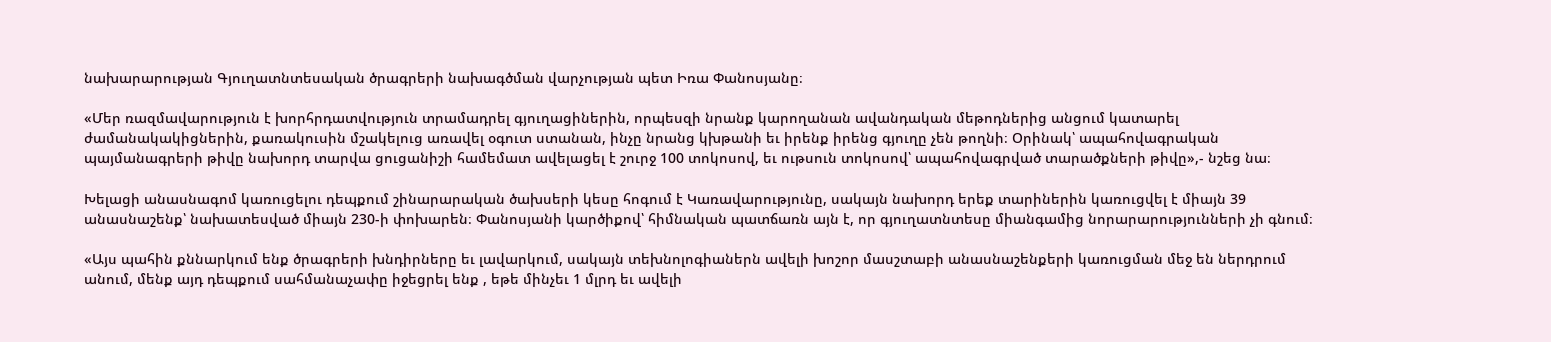նախարարության Գյուղատնտեսական ծրագրերի նախագծման վարչության պետ Իռա Փանոսյանը։

«Մեր ռազմավարություն է խորհրդատվություն տրամադրել գյուղացիներին, որպեսզի նրանք կարողանան ավանդական մեթոդներից անցում կատարել ժամանակակիցներին, քառակուսին մշակելուց առավել օգուտ ստանան, ինչը նրանց կխթանի եւ իրենք իրենց գյուղը չեն թողնի։ Օրինակ՝ ապահովագրական պայմանագրերի թիվը նախորդ տարվա ցուցանիշի համեմատ ավելացել է շուրջ 100 տոկոսով, եւ ութսուն տոկոսով՝ ապահովագրված տարածքների թիվը»,- նշեց նա։

Խելացի անասնագոմ կառուցելու դեպքում շինարարական ծախսերի կեսը հոգում է Կառավարությունը, սակայն նախորդ երեք տարիներին կառուցվել է միայն 39 անասնաշենք՝ նախատեսված միայն 230-ի փոխարեն։ Փանոսյանի կարծիքով՝ հիմնական պատճառն այն է, որ գյուղատնտեսը միանգամից նորարարությունների չի գնում։

«Այս պահին քննարկում ենք ծրագրերի խնդիրները եւ լավարկում, սակայն տեխնոլոգիաներն ավելի խոշոր մասշտաբի անասնաշենքերի կառուցման մեջ են ներդրում անում, մենք այդ դեպքում սահմանաչափը իջեցրել ենք , եթե մինչեւ 1 մլրդ եւ ավելի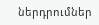ներդրումներ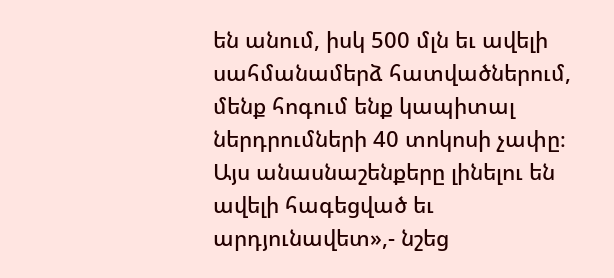են անում, իսկ 500 մլն եւ ավելի սահմանամերձ հատվածներում, մենք հոգում ենք կապիտալ ներդրումների 40 տոկոսի չափը։ Այս անասնաշենքերը լինելու են ավելի հագեցված եւ արդյունավետ»,- նշեց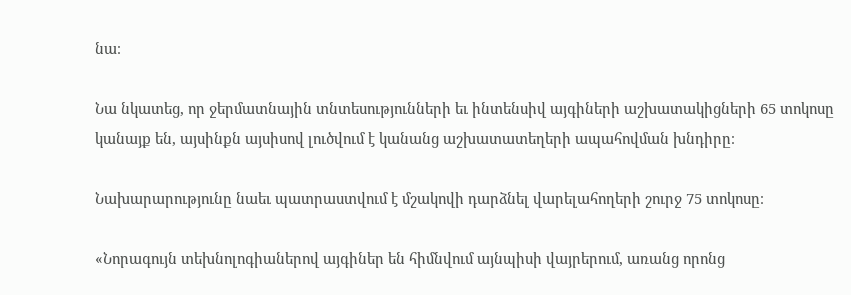նա։

Նա նկատեց, որ ջերմատնային տնտեսությունների եւ ինտենսիվ այգիների աշխատակիցների 65 տոկոսը կանայք են, այսինքն այսիսով լուծվում է կանանց աշխատատեղերի ապահովման խնդիրը։

Նախարարությունը նաեւ պատրաստվում է մշակովի դարձնել վարելահողերի շուրջ 75 տոկոսը։

«Նորագույն տեխնոլոգիաներով այգիներ են հիմնվում այնպիսի վայրերում, առանց որոնց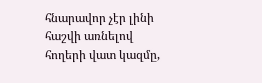հնարավոր չէր լինի հաշվի առնելով հողերի վատ կազմը,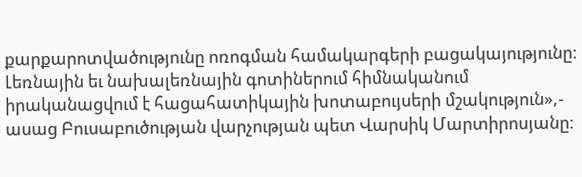քարքարոտվածությունը ոռոգման համակարգերի բացակայությունը։ Լեռնային եւ նախալեռնային գոտիներում հիմնականում իրականացվում է հացահատիկային խոտաբույսերի մշակություն»,- ասաց Բուսաբուծության վարչության պետ Վարսիկ Մարտիրոսյանը։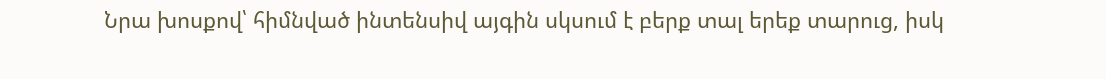Նրա խոսքով՝ հիմնված ինտենսիվ այգին սկսում է բերք տալ երեք տարուց, իսկ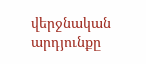վերջնական արդյունքը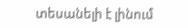տեսանելի է լինում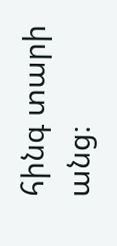հինգ տարի անց։